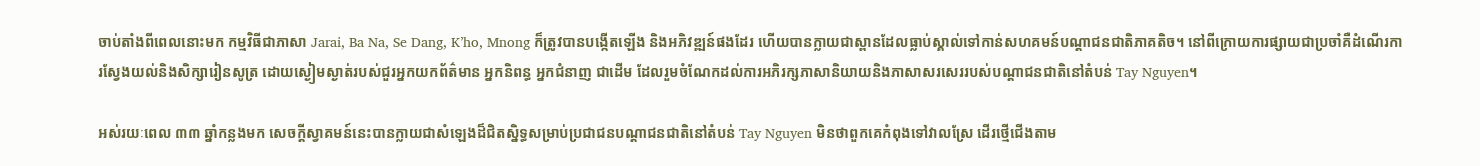ចាប់តាំងពីពេលនោះមក កម្មវិធីជាភាសា Jarai, Ba Na, Se Dang, K’ho, Mnong ក៏ត្រូវបានបង្កើតឡើង និងអភិវឌ្ឍន៍ផងដែរ ហើយបានក្លាយជាស្ពានដែលធ្លាប់ស្គាល់ទៅកាន់សហគមន៍បណ្ដាជនជាតិភាគតិច។ នៅពីក្រោយការផ្សាយជាប្រចាំគឺដំណើរការស្វែងយល់និងសិក្សារៀនសូត្រ ដោយស្ងៀមស្ងាត់របស់ជួរអ្នកយកព័ត៌មាន អ្នកនិពន្ធ អ្នកជំនាញ ជាដើម ដែលរួមចំណែកដល់ការអភិរក្សភាសានិយាយនិងភាសាសរសេររបស់បណ្ដាជនជាតិនៅតំបន់ Tay Nguyen។

អស់រយៈពេល ៣៣ ឆ្នាំកន្លងមក សេចក្ដីស្វាគមន៍នេះបានក្លាយជាសំឡេងដ៏ជិតស្និទ្ធសម្រាប់ប្រជាជនបណ្ដាជនជាតិនៅតំបន់ Tay Nguyen មិនថាពួកគេកំពុងទៅវាលស្រែ ដើរថ្មើជើងតាម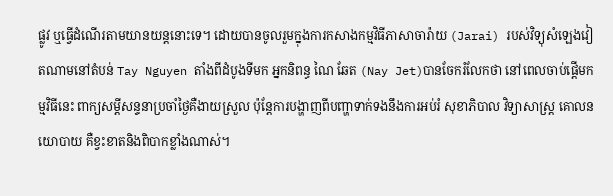ផ្លូវ ឬធ្វើដំណើរតាមយានយន្តនោះទេ។ ដោយបានចូលរួមក្នុងការកសាងកម្មវិធីភាសាចារ៉ាយ (Jarai) របស់វិទ្យុសំឡេងវៀតណាមនៅតំបន់ Tay Nguyen តាំងពីដំបូងទីមក អ្នកនិពន្ធ ណៃ ឆែត (Nay Jet)បានចែករំលែកថា នៅពេលចាប់ផ្តើមកម្មវិធីនេះ ពាក្យសម្ដីសន្ទនាប្រចាំថ្ងៃគឺងាយស្រួល ប៉ុន្តែការបង្ហាញពីបញ្ហាទាក់ទងនឹងការអប់រំ សុខាភិបាល វិទ្យាសាស្ត្រ គោលនយោបាយ គឺខ្វះខាតនិងពិបាកខ្លាំងណាស់។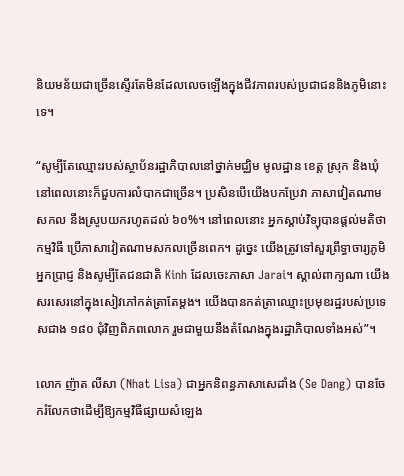និយមន័យជាច្រើនស្ទើរតែមិនដែលលេចឡើងក្នុងជីវភាពរបស់ប្រជាជននិងភូមិនោះទេ។

“សូម្បីតែឈ្មោះរបស់ស្ថាប័នរដ្ឋាភិបាលនៅថ្នាក់មជ្ឈិម មូលដ្ឋាន ខេត្ត ស្រុក និងឃុំ នៅពេលនោះក៏ជួបការលំបាកជាច្រើន។ ប្រសិនបើយើងបកប្រែវា ភាសាវៀតណាមសកល នឹងស្រូបយករហូតដល់ ៦០%។ នៅពេលនោះ អ្នកស្ដាប់វិទ្យុបានផ្ដល់មតិថា កម្មវិធី ប្រើភាសាវៀតណាមសកលច្រើនពេក។ ដូច្នេះ យើងត្រូវទៅសួរព្រឹទ្ធាចារ្យភូមិ អ្នកប្រាជ្ញ និងសូម្បីតែជនជាតិ Kinh ដែលចេះភាសា Jarai។ ស្គាល់ពាក្យណា យើងសរសេរនៅក្នុងសៀវភៅកត់ត្រាតែម្ដង។ យើងបានកត់ត្រាឈ្មោះប្រមុខរដ្ឋរបស់ប្រទេសជាង ១៨០ ជុំវិញពិភពលោក រួមជាមួយនឹងតំណែងក្នុងរដ្ឋាភិបាលទាំងអស់”។

លោក ញ៉ាត លីសា (Nhat Lisa) ជាអ្នកនិពន្ធភាសាសេដាំង (Se Dang) បានចែករំលែកថាដើម្បីឱ្យកម្មវិធីផ្សាយសំឡេង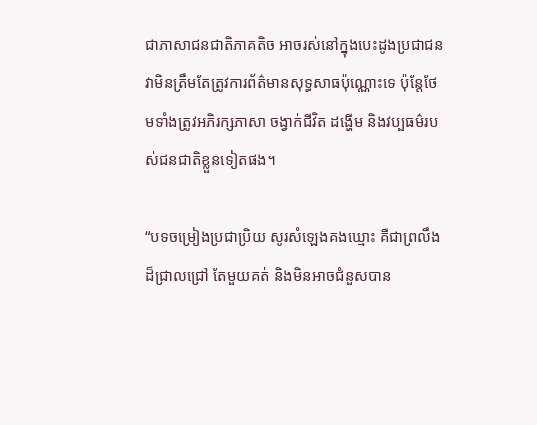ជាភាសាជនជាតិភាគតិច អាចរស់នៅក្នុងបេះដូងប្រជាជន វាមិនត្រឹមតែត្រូវការព័ត៌មានសុទ្ធសាធប៉ុណ្ណោះទេ ប៉ុន្តែថែមទាំងត្រូវអភិរក្សភាសា ចង្វាក់ជីវិត ដង្ហើម និងវប្បធម៌របស់ជនជាតិខ្លួនទៀតផង។

“បទចម្រៀងប្រជាប្រិយ សូរសំឡេងគងឃ្មោះ គឺជាព្រលឹងដ៏ជ្រាលជ្រៅ តែមួយគត់ និងមិនអាចជំនួសបាន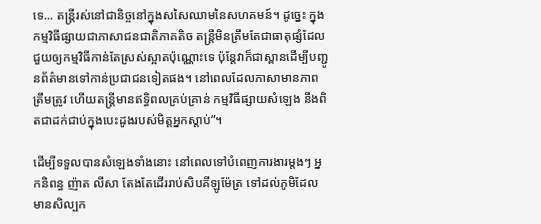ទេ... តន្ត្រីរស់នៅជានិច្ចនៅក្នុងសសៃឈាមនៃសហគមន៍។ ដូច្នេះ ក្នុងកម្មវិធីផ្សាយជាភាសាជនជាតិភាគតិច តន្ត្រីមិនត្រឹមតែជាធាតុផ្សំដែលជួយឲ្យកម្មវិធីកាន់តែស្រស់ស្អាតប៉ុណ្ណោះទេ ប៉ុន្តែវាក៏ជាស្ពានដើម្បីបញ្ជូនព័ត៌មានទៅកាន់ប្រជាជនទៀតផង។ នៅពេលដែលភាសាមានភាពត្រឹមត្រូវ ហើយតន្ត្រីមានឥទ្ធិពលគ្រប់គ្រាន់ កម្មវិធីផ្សាយសំឡេង នឹងពិតជាដក់ជាប់ក្នុងបេះដូងរបស់មិត្តអ្នកស្ដាប់”។

ដើម្បីទទួលបានសំឡេងទាំងនោះ នៅពេលទៅបំពេញការងារម្ដងៗ អ្នកនិពន្ធ ញ៉ាត លីសា តែងតែដើររាប់សិបគីឡូម៉ែត្រ ទៅដល់ភូមិដែលមានសិល្បក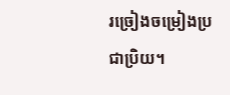រច្រៀងចម្រៀងប្រជាប្រិយ។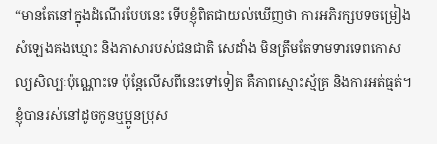“មានតែនៅក្នុងដំណើរបែបនេះ ទើបខ្ញុំពិតជាយល់ឃើញថា ការអភិរក្សបទចម្រៀង សំឡេងគងឃ្មោះ និងភាសារបស់ជនជាតិ សេដាំង មិនត្រឹមតែទាមទារទេពកោសល្យសិល្បៈប៉ុណ្ណោះទេ ប៉ុន្តែលើសពីនេះទៅទៀត គឺភាពស្មោះស្ម័គ្រ និងការអត់ធ្មត់។ ខ្ញុំបានរស់នៅដូចកូនឬប្អូនប្រុស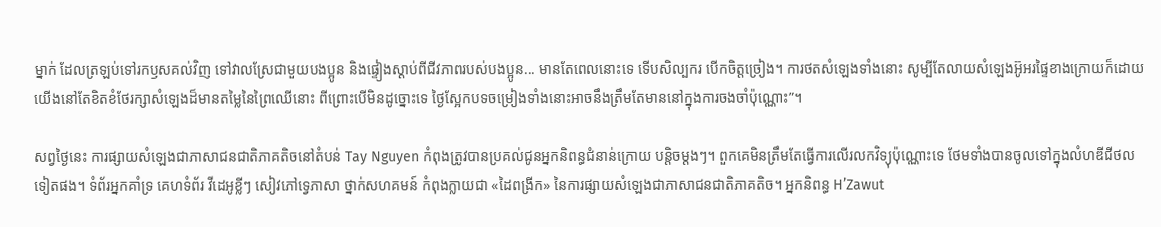ម្នាក់ ដែលត្រឡប់ទៅរកឫសគល់វិញ ទៅវាលស្រែជាមួយបងប្អូន និងផ្ទៀងស្ដាប់ពីជីវភាពរបស់បងប្អូន... មានតែពេលនោះទេ ទើបសិល្បករ បើកចិត្តច្រៀង។ ការថតសំឡេងទាំងនោះ សូម្បីតែលាយសំឡេងអ៊ូអរផ្ទៃខាងក្រោយក៏ដោយ យើងនៅតែខិតខំថែរក្សាសំឡេងដ៏មានតម្លៃនៃព្រៃឈើនោះ ពីព្រោះបើមិនដូច្នោះទេ ថ្ងៃស្អែកបទចម្រៀងទាំងនោះអាចនឹងត្រឹមតែមាននៅក្នុងការចងចាំប៉ុណ្ណោះ”។

សព្វថ្ងៃនេះ ការផ្សាយសំឡេងជាភាសាជនជាតិភាគតិចនៅតំបន់ Tay Nguyen កំពុងត្រូវបានប្រគល់ជូនអ្នកនិពន្ធជំនាន់ក្រោយ បន្តិចម្តងៗ។ ពួកគេមិនត្រឹមតែធ្វើការលើរលកវិទ្យុប៉ុណ្ណោះទេ ថែមទាំងបានចូលទៅក្នុងលំហឌីជីថលទៀតផង។ ទំព័រអ្នកគាំទ្រ គេហទំព័រ វីដេអូខ្លីៗ សៀវភៅទ្វេភាសា ថ្នាក់សហគមន៍ កំពុងក្លាយជា «ដៃពង្រីក» នៃការផ្សាយសំឡេងជាភាសាជនជាតិភាគតិច។ អ្នកនិពន្ធ H’Zawut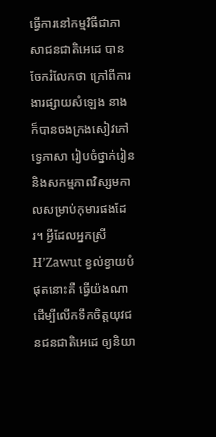ធ្វើការនៅកម្មវិធីជាភាសាជនជាតិអេដេ បានចែករំលែកថា ក្រៅពីការងារផ្សាយសំឡេង នាងក៏បានចងក្រងសៀវភៅទ្វេភាសា រៀបចំថ្នាក់រៀន និងសកម្មភាពវិស្សមកាលសម្រាប់កុមារផងដែរ។ អ្វីដែលអ្នកស្រី H’Zawut ខ្វល់ខ្វាយបំផុតនោះគឺ ធ្វើយ៉ងណា ដើម្បីលើកទឹកចិត្តយុវជនជនជាតិអេដេ ឲ្យនិយា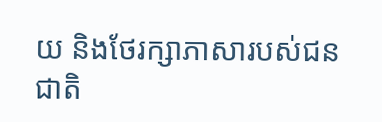យ និងថែរក្សាភាសារបស់ជនជាតិ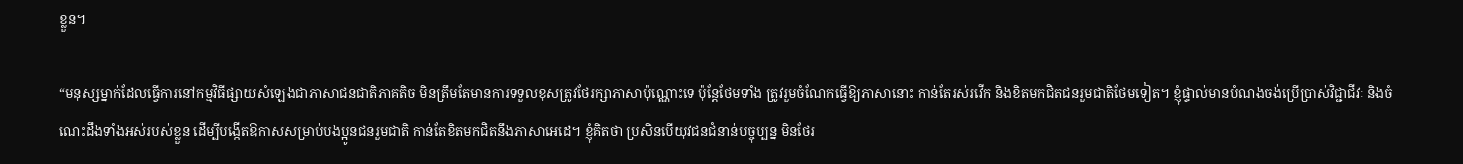ខ្លួន។

“មនុស្សម្នាក់ដែលធ្វើការនៅកម្មវិធីផ្សាយសំឡេងជាភាសាជនជាតិភាគតិច មិនត្រឹមតែមានការទទួលខុសត្រូវថែរក្សាភាសាប៉ុណ្ណោះទេ ប៉ុន្តែថែមទាំង ត្រូវរួមចំណែកធ្វើឱ្យភាសានោះ កាន់តែរស់រវើក និងខិតមកជិតជនរួមជាតិថែមទៀត។ ខ្ញុំផ្ទាល់មានបំណងចង់ប្រើប្រាស់វិជ្ជាជីវៈ និងចំណេះដឹងទាំងអស់របស់ខ្លួន ដើម្បីបង្កើតឱកាសសម្រាប់បងប្អូនជនរួមជាតិ កាន់តែខិតមកជិតនឹងភាសាអេដេ។ ខ្ញុំគិតថា ប្រសិនបើយុវជនជំនាន់បច្ចុប្បន្ន មិនថែរ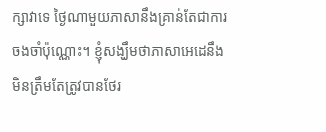ក្សាវាទេ ថ្ងៃណាមួយភាសានឹងគ្រាន់តែជាការចងចាំប៉ុណ្ណោះ។ ខ្ញុំសង្ឃឹមថាភាសាអេដេនឹងមិនត្រឹមតែត្រូវបានថែរ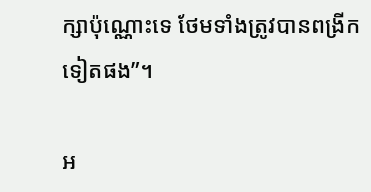ក្សាប៉ុណ្ណោះទេ ថែមទាំងត្រូវបានពង្រីកទៀតផង”។

អ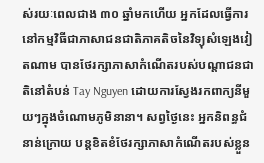ស់រយៈពេលជាង ៣០ ឆ្នាំមកហើយ អ្នកដែលធ្វើការនៅកម្មវិធីជាភាសាជនជាតិភាគតិចនៃវិទ្យុសំឡេងវៀតណាម បានថែរក្សាភាសាកំណើតរបស់បណ្ដាជនជាតិនៅតំបន់ Tay Nguyen ដោយការស្វែងរកពាក្យនីមួយៗក្នុងចំណោមភូមិនានា។ សព្វថ្ងៃនេះ អ្នកនិពន្ធជំនាន់ក្រោយ បន្តខិតខំថែរក្សាភាសាកំណើតរបស់ខ្លួន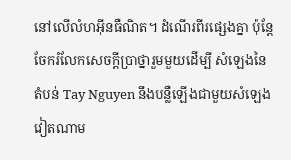នៅលើលំហអ៊ីនធឺណិត។ ដំណើរពីរផ្សេងគ្នា ប៉ុន្តែចែករំលែកសេចក្តីប្រាថ្នារួមមួយដើម្បី សំឡេងនៃតំបន់ Tay Nguyen នឹងបន្លឺឡើងជាមួយសំឡេងវៀតណាម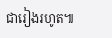ជារៀងរហូត៕